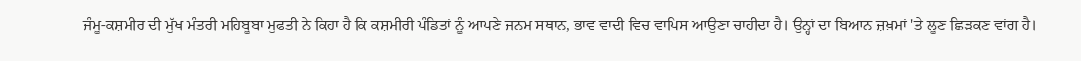ਜੰਮੂ-ਕਸ਼ਮੀਰ ਦੀ ਮੁੱਖ ਮੰਤਰੀ ਮਹਿਬੂਬਾ ਮੁਫਤੀ ਨੇ ਕਿਹਾ ਹੈ ਕਿ ਕਸ਼ਮੀਰੀ ਪੰਡਿਤਾਂ ਨੂੰ ਆਪਣੇ ਜਨਮ ਸਥਾਨ, ਭਾਵ ਵਾਦੀ ਵਿਚ ਵਾਪਿਸ ਆਉਣਾ ਚਾਹੀਦਾ ਹੈ। ਉਨ੍ਹਾਂ ਦਾ ਬਿਆਨ ਜ਼ਖ਼ਮਾਂ 'ਤੇ ਲੂਣ ਛਿੜਕਣ ਵਾਂਗ ਹੈ।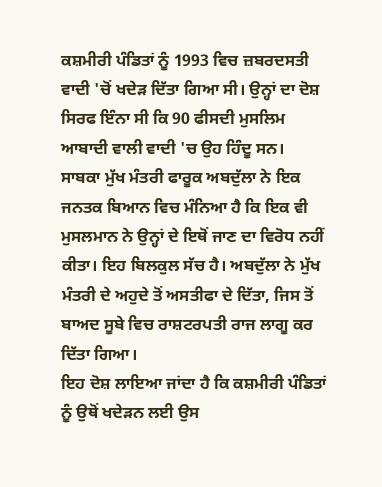ਕਸ਼ਮੀਰੀ ਪੰਡਿਤਾਂ ਨੂੰ 1993 ਵਿਚ ਜ਼ਬਰਦਸਤੀ ਵਾਦੀ 'ਚੋਂ ਖਦੇੜ ਦਿੱਤਾ ਗਿਆ ਸੀ। ਉਨ੍ਹਾਂ ਦਾ ਦੋਸ਼ ਸਿਰਫ ਇੰਨਾ ਸੀ ਕਿ 90 ਫੀਸਦੀ ਮੁਸਲਿਮ ਆਬਾਦੀ ਵਾਲੀ ਵਾਦੀ 'ਚ ਉਹ ਹਿੰਦੂ ਸਨ।
ਸਾਬਕਾ ਮੁੱਖ ਮੰਤਰੀ ਫਾਰੂਕ ਅਬਦੁੱਲਾ ਨੇ ਇਕ ਜਨਤਕ ਬਿਆਨ ਵਿਚ ਮੰਨਿਆ ਹੈ ਕਿ ਇਕ ਵੀ ਮੁਸਲਮਾਨ ਨੇ ਉਨ੍ਹਾਂ ਦੇ ਇਥੋਂ ਜਾਣ ਦਾ ਵਿਰੋਧ ਨਹੀਂ ਕੀਤਾ। ਇਹ ਬਿਲਕੁਲ ਸੱਚ ਹੈ। ਅਬਦੁੱਲਾ ਨੇ ਮੁੱਖ ਮੰਤਰੀ ਦੇ ਅਹੁਦੇ ਤੋਂ ਅਸਤੀਫਾ ਦੇ ਦਿੱਤਾ, ਜਿਸ ਤੋਂ ਬਾਅਦ ਸੂਬੇ ਵਿਚ ਰਾਸ਼ਟਰਪਤੀ ਰਾਜ ਲਾਗੂ ਕਰ ਦਿੱਤਾ ਗਿਆ।
ਇਹ ਦੋਸ਼ ਲਾਇਆ ਜਾਂਦਾ ਹੈ ਕਿ ਕਸ਼ਮੀਰੀ ਪੰਡਿਤਾਂ ਨੂੰ ਉਥੋਂ ਖਦੇੜਨ ਲਈ ਉਸ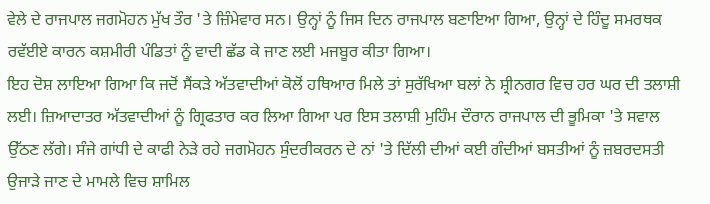ਵੇਲੇ ਦੇ ਰਾਜਪਾਲ ਜਗਮੋਹਨ ਮੁੱਖ ਤੌਰ 'ਤੇ ਜ਼ਿੰਮੇਵਾਰ ਸਨ। ਉਨ੍ਹਾਂ ਨੂੰ ਜਿਸ ਦਿਨ ਰਾਜਪਾਲ ਬਣਾਇਆ ਗਿਆ, ਉਨ੍ਹਾਂ ਦੇ ਹਿੰਦੂ ਸਮਰਥਕ ਰਵੱਈਏ ਕਾਰਨ ਕਸ਼ਮੀਰੀ ਪੰਡਿਤਾਂ ਨੂੰ ਵਾਦੀ ਛੱਡ ਕੇ ਜਾਣ ਲਈ ਮਜਬੂਰ ਕੀਤਾ ਗਿਆ।
ਇਹ ਦੋਸ਼ ਲਾਇਆ ਗਿਆ ਕਿ ਜਦੋਂ ਸੈਂਕੜੇ ਅੱਤਵਾਦੀਆਂ ਕੋਲੋਂ ਹਥਿਆਰ ਮਿਲੇ ਤਾਂ ਸੁਰੱਖਿਆ ਬਲਾਂ ਨੇ ਸ਼੍ਰੀਨਗਰ ਵਿਚ ਹਰ ਘਰ ਦੀ ਤਲਾਸ਼ੀ ਲਈ। ਜ਼ਿਆਦਾਤਰ ਅੱਤਵਾਦੀਆਂ ਨੂੰ ਗ੍ਰਿਫਤਾਰ ਕਰ ਲਿਆ ਗਿਆ ਪਰ ਇਸ ਤਲਾਸ਼ੀ ਮੁਹਿੰਮ ਦੌਰਾਨ ਰਾਜਪਾਲ ਦੀ ਭੂਮਿਕਾ 'ਤੇ ਸਵਾਲ ਉੱਠਣ ਲੱਗੇ। ਸੰਜੇ ਗਾਂਧੀ ਦੇ ਕਾਫੀ ਨੇੜੇ ਰਹੇ ਜਗਮੋਹਨ ਸੁੰਦਰੀਕਰਨ ਦੇ ਨਾਂ 'ਤੇ ਦਿੱਲੀ ਦੀਆਂ ਕਈ ਗੰਦੀਆਂ ਬਸਤੀਆਂ ਨੂੰ ਜ਼ਬਰਦਸਤੀ ਉਜਾੜੇ ਜਾਣ ਦੇ ਮਾਮਲੇ ਵਿਚ ਸ਼ਾਮਿਲ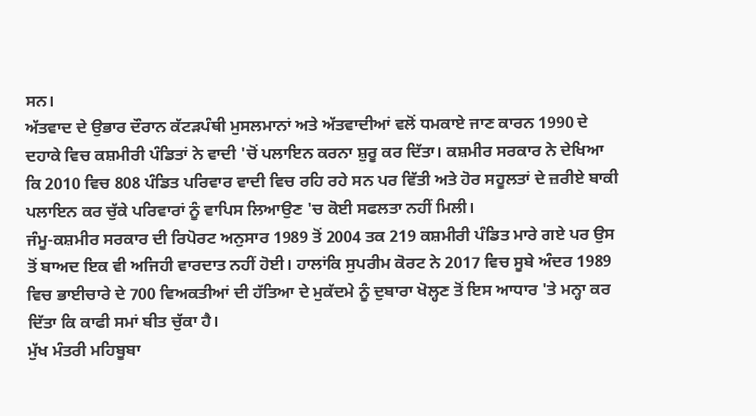ਸਨ।
ਅੱਤਵਾਦ ਦੇ ਉਭਾਰ ਦੌਰਾਨ ਕੱਟੜਪੰਥੀ ਮੁਸਲਮਾਨਾਂ ਅਤੇ ਅੱਤਵਾਦੀਆਂ ਵਲੋਂ ਧਮਕਾਏ ਜਾਣ ਕਾਰਨ 1990 ਦੇ ਦਹਾਕੇ ਵਿਚ ਕਸ਼ਮੀਰੀ ਪੰਡਿਤਾਂ ਨੇ ਵਾਦੀ 'ਚੋਂ ਪਲਾਇਨ ਕਰਨਾ ਸ਼ੁਰੂ ਕਰ ਦਿੱਤਾ। ਕਸ਼ਮੀਰ ਸਰਕਾਰ ਨੇ ਦੇਖਿਆ ਕਿ 2010 ਵਿਚ 808 ਪੰਡਿਤ ਪਰਿਵਾਰ ਵਾਦੀ ਵਿਚ ਰਹਿ ਰਹੇ ਸਨ ਪਰ ਵਿੱਤੀ ਅਤੇ ਹੋਰ ਸਹੂਲਤਾਂ ਦੇ ਜ਼ਰੀਏ ਬਾਕੀ ਪਲਾਇਨ ਕਰ ਚੁੱਕੇ ਪਰਿਵਾਰਾਂ ਨੂੰ ਵਾਪਿਸ ਲਿਆਉਣ 'ਚ ਕੋਈ ਸਫਲਤਾ ਨਹੀਂ ਮਿਲੀ।
ਜੰਮੂ-ਕਸ਼ਮੀਰ ਸਰਕਾਰ ਦੀ ਰਿਪੋਰਟ ਅਨੁਸਾਰ 1989 ਤੋਂ 2004 ਤਕ 219 ਕਸ਼ਮੀਰੀ ਪੰਡਿਤ ਮਾਰੇ ਗਏ ਪਰ ਉਸ ਤੋਂ ਬਾਅਦ ਇਕ ਵੀ ਅਜਿਹੀ ਵਾਰਦਾਤ ਨਹੀਂ ਹੋਈ। ਹਾਲਾਂਕਿ ਸੁਪਰੀਮ ਕੋਰਟ ਨੇ 2017 ਵਿਚ ਸੂਬੇ ਅੰਦਰ 1989 ਵਿਚ ਭਾਈਚਾਰੇ ਦੇ 700 ਵਿਅਕਤੀਆਂ ਦੀ ਹੱਤਿਆ ਦੇ ਮੁਕੱਦਮੇ ਨੂੰ ਦੁਬਾਰਾ ਖੋਲ੍ਹਣ ਤੋਂ ਇਸ ਆਧਾਰ 'ਤੇ ਮਨ੍ਹਾ ਕਰ ਦਿੱਤਾ ਕਿ ਕਾਫੀ ਸਮਾਂ ਬੀਤ ਚੁੱਕਾ ਹੈ।
ਮੁੱਖ ਮੰਤਰੀ ਮਹਿਬੂਬਾ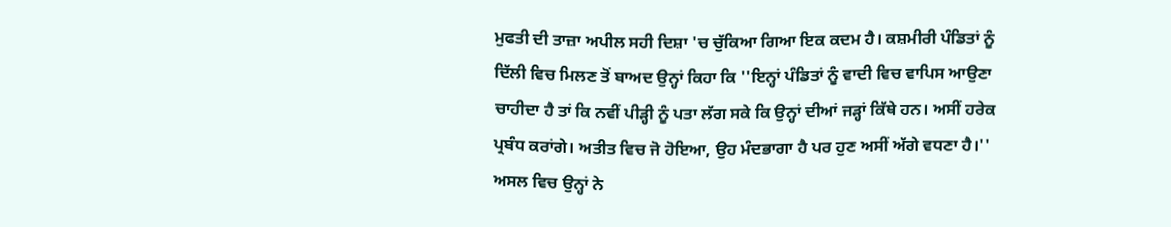ਮੁਫਤੀ ਦੀ ਤਾਜ਼ਾ ਅਪੀਲ ਸਹੀ ਦਿਸ਼ਾ 'ਚ ਚੁੱਕਿਆ ਗਿਆ ਇਕ ਕਦਮ ਹੈ। ਕਸ਼ਮੀਰੀ ਪੰਡਿਤਾਂ ਨੂੰ ਦਿੱਲੀ ਵਿਚ ਮਿਲਣ ਤੋਂ ਬਾਅਦ ਉਨ੍ਹਾਂ ਕਿਹਾ ਕਿ ''ਇਨ੍ਹਾਂ ਪੰਡਿਤਾਂ ਨੂੰ ਵਾਦੀ ਵਿਚ ਵਾਪਿਸ ਆਉਣਾ ਚਾਹੀਦਾ ਹੈ ਤਾਂ ਕਿ ਨਵੀਂ ਪੀੜ੍ਹੀ ਨੂੰ ਪਤਾ ਲੱਗ ਸਕੇ ਕਿ ਉਨ੍ਹਾਂ ਦੀਆਂ ਜੜ੍ਹਾਂ ਕਿੱਥੇ ਹਨ। ਅਸੀਂ ਹਰੇਕ ਪ੍ਰਬੰਧ ਕਰਾਂਗੇ। ਅਤੀਤ ਵਿਚ ਜੋ ਹੋਇਆ, ਉਹ ਮੰਦਭਾਗਾ ਹੈ ਪਰ ਹੁਣ ਅਸੀਂ ਅੱਗੇ ਵਧਣਾ ਹੈ।''
ਅਸਲ ਵਿਚ ਉਨ੍ਹਾਂ ਨੇ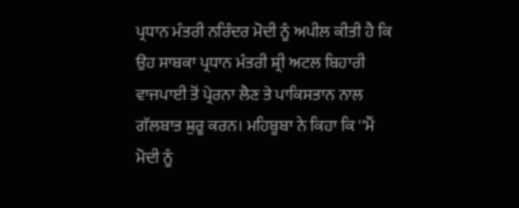ਪ੍ਰਧਾਨ ਮੰਤਰੀ ਨਰਿੰਦਰ ਮੋਦੀ ਨੂੰ ਅਪੀਲ ਕੀਤੀ ਹੈ ਕਿ ਉਹ ਸਾਬਕਾ ਪ੍ਰਧਾਨ ਮੰਤਰੀ ਸ਼੍ਰੀ ਅਟਲ ਬਿਹਾਰੀ ਵਾਜਪਾਈ ਤੋਂ ਪ੍ਰੇਰਨਾ ਲੈਣ ਤੇ ਪਾਕਿਸਤਾਨ ਨਾਲ ਗੱਲਬਾਤ ਸ਼ੁਰੂ ਕਰਨ। ਮਹਿਬੂਬਾ ਨੇ ਕਿਹਾ ਕਿ ''ਮੈਂ ਮੋਦੀ ਨੂੰ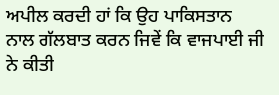ਅਪੀਲ ਕਰਦੀ ਹਾਂ ਕਿ ਉਹ ਪਾਕਿਸਤਾਨ ਨਾਲ ਗੱਲਬਾਤ ਕਰਨ ਜਿਵੇਂ ਕਿ ਵਾਜਪਾਈ ਜੀ ਨੇ ਕੀਤੀ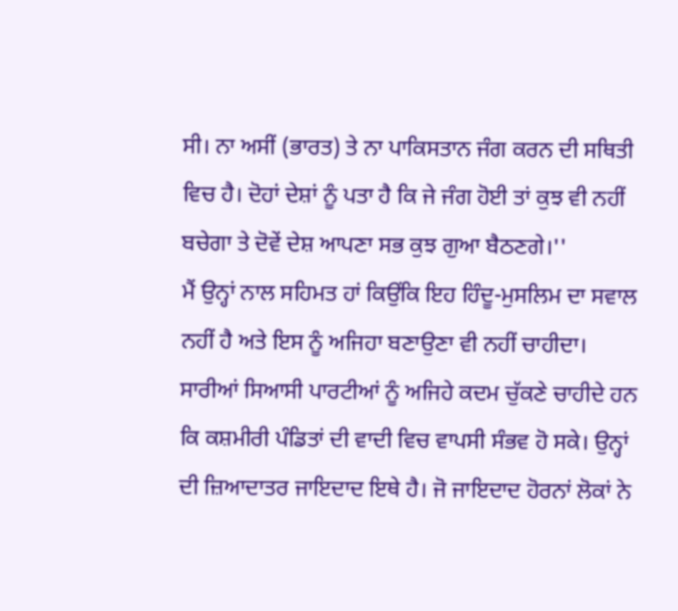ਸੀ। ਨਾ ਅਸੀਂ (ਭਾਰਤ) ਤੇ ਨਾ ਪਾਕਿਸਤਾਨ ਜੰਗ ਕਰਨ ਦੀ ਸਥਿਤੀ ਵਿਚ ਹੈ। ਦੋਹਾਂ ਦੇਸ਼ਾਂ ਨੂੰ ਪਤਾ ਹੈ ਕਿ ਜੇ ਜੰਗ ਹੋਈ ਤਾਂ ਕੁਝ ਵੀ ਨਹੀਂ ਬਚੇਗਾ ਤੇ ਦੋਵੇਂ ਦੇਸ਼ ਆਪਣਾ ਸਭ ਕੁਝ ਗੁਆ ਬੈਠਣਗੇ।''
ਮੈਂ ਉਨ੍ਹਾਂ ਨਾਲ ਸਹਿਮਤ ਹਾਂ ਕਿਉਂਕਿ ਇਹ ਹਿੰਦੂ-ਮੁਸਲਿਮ ਦਾ ਸਵਾਲ ਨਹੀਂ ਹੈ ਅਤੇ ਇਸ ਨੂੰ ਅਜਿਹਾ ਬਣਾਉਣਾ ਵੀ ਨਹੀਂ ਚਾਹੀਦਾ। ਸਾਰੀਆਂ ਸਿਆਸੀ ਪਾਰਟੀਆਂ ਨੂੰ ਅਜਿਹੇ ਕਦਮ ਚੁੱਕਣੇ ਚਾਹੀਦੇ ਹਨ ਕਿ ਕਸ਼ਮੀਰੀ ਪੰਡਿਤਾਂ ਦੀ ਵਾਦੀ ਵਿਚ ਵਾਪਸੀ ਸੰਭਵ ਹੋ ਸਕੇ। ਉਨ੍ਹਾਂ ਦੀ ਜ਼ਿਆਦਾਤਰ ਜਾਇਦਾਦ ਇਥੇ ਹੈ। ਜੋ ਜਾਇਦਾਦ ਹੋਰਨਾਂ ਲੋਕਾਂ ਨੇ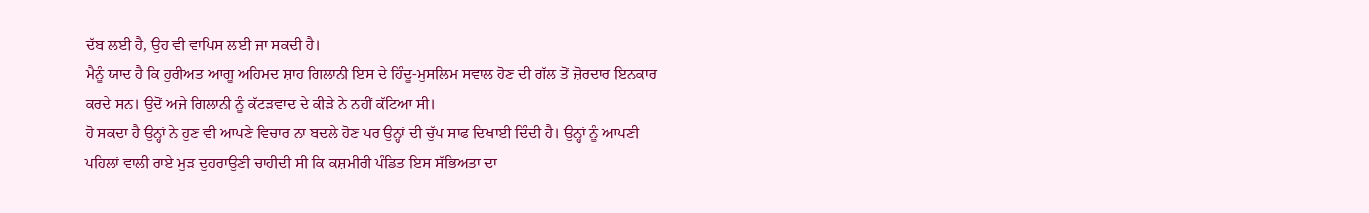ਦੱਬ ਲਈ ਹੈ, ਉਹ ਵੀ ਵਾਪਿਸ ਲਈ ਜਾ ਸਕਦੀ ਹੈ।
ਮੈਨੂੰ ਯਾਦ ਹੈ ਕਿ ਹੁਰੀਅਤ ਆਗੂ ਅਹਿਮਦ ਸ਼ਾਹ ਗਿਲਾਨੀ ਇਸ ਦੇ ਹਿੰਦੂ-ਮੁਸਲਿਮ ਸਵਾਲ ਹੋਣ ਦੀ ਗੱਲ ਤੋਂ ਜ਼ੋਰਦਾਰ ਇਨਕਾਰ ਕਰਦੇ ਸਨ। ਉਦੋਂ ਅਜੇ ਗਿਲਾਨੀ ਨੂੰ ਕੱਟੜਵਾਦ ਦੇ ਕੀੜੇ ਨੇ ਨਹੀਂ ਕੱਟਿਆ ਸੀ।
ਹੋ ਸਕਦਾ ਹੈ ਉਨ੍ਹਾਂ ਨੇ ਹੁਣ ਵੀ ਆਪਣੇ ਵਿਚਾਰ ਨਾ ਬਦਲੇ ਹੋਣ ਪਰ ਉਨ੍ਹਾਂ ਦੀ ਚੁੱਪ ਸਾਫ ਦਿਖਾਈ ਦਿੰਦੀ ਹੈ। ਉਨ੍ਹਾਂ ਨੂੰ ਆਪਣੀ ਪਹਿਲਾਂ ਵਾਲੀ ਰਾਏ ਮੁੜ ਦੁਹਰਾਉਣੀ ਚਾਹੀਦੀ ਸੀ ਕਿ ਕਸ਼ਮੀਰੀ ਪੰਡਿਤ ਇਸ ਸੱਭਿਅਤਾ ਦਾ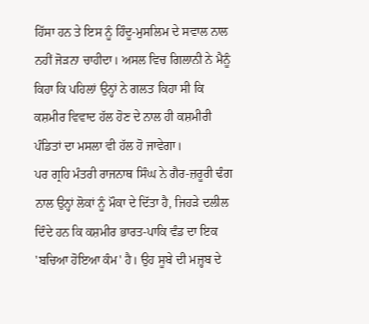ਹਿੱਸਾ ਹਨ ਤੇ ਇਸ ਨੂੰ ਹਿੰਦੂ-ਮੁਸਲਿਮ ਦੇ ਸਵਾਲ ਨਾਲ ਨਹੀਂ ਜੋੜਨਾ ਚਾਹੀਦਾ। ਅਸਲ ਵਿਚ ਗਿਲਾਨੀ ਨੇ ਮੈਨੂੰ ਕਿਹਾ ਕਿ ਪਹਿਲਾਂ ਉਨ੍ਹਾਂ ਨੇ ਗਲਤ ਕਿਹਾ ਸੀ ਕਿ ਕਸ਼ਮੀਰ ਵਿਵਾਦ ਹੱਲ ਹੋਣ ਦੇ ਨਾਲ ਹੀ ਕਸ਼ਮੀਰੀ ਪੰਡਿਤਾਂ ਦਾ ਮਸਲਾ ਵੀ ਹੱਲ ਹੋ ਜਾਵੇਗਾ।
ਪਰ ਗ੍ਰਹਿ ਮੰਤਰੀ ਰਾਜਨਾਥ ਸਿੰਘ ਨੇ ਗੈਰ-ਜ਼ਰੂਰੀ ਢੰਗ ਨਾਲ ਉਨ੍ਹਾਂ ਲੋਕਾਂ ਨੂੰ ਮੌਕਾ ਦੇ ਦਿੱਤਾ ਹੈ, ਜਿਹੜੇ ਦਲੀਲ ਦਿੰਦੇ ਹਨ ਕਿ ਕਸ਼ਮੀਰ ਭਾਰਤ-ਪਾਕਿ ਵੰਡ ਦਾ ਇਕ 'ਬਚਿਆ ਹੋਇਆ ਕੰਮ' ਹੈ। ਉਹ ਸੂਬੇ ਦੀ ਮਜ਼੍ਹਬ ਦੇ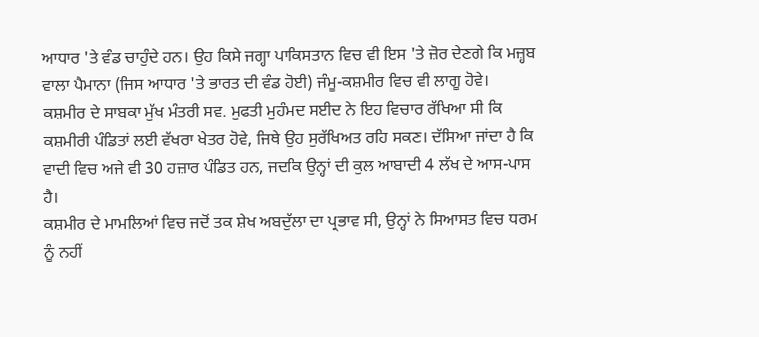ਆਧਾਰ 'ਤੇ ਵੰਡ ਚਾਹੁੰਦੇ ਹਨ। ਉਹ ਕਿਸੇ ਜਗ੍ਹਾ ਪਾਕਿਸਤਾਨ ਵਿਚ ਵੀ ਇਸ 'ਤੇ ਜ਼ੋਰ ਦੇਣਗੇ ਕਿ ਮਜ਼੍ਹਬ ਵਾਲਾ ਪੈਮਾਨਾ (ਜਿਸ ਆਧਾਰ 'ਤੇ ਭਾਰਤ ਦੀ ਵੰਡ ਹੋਈ) ਜੰਮੂ-ਕਸ਼ਮੀਰ ਵਿਚ ਵੀ ਲਾਗੂ ਹੋਵੇ।
ਕਸ਼ਮੀਰ ਦੇ ਸਾਬਕਾ ਮੁੱਖ ਮੰਤਰੀ ਸਵ. ਮੁਫਤੀ ਮੁਹੰਮਦ ਸਈਦ ਨੇ ਇਹ ਵਿਚਾਰ ਰੱਖਿਆ ਸੀ ਕਿ ਕਸ਼ਮੀਰੀ ਪੰਡਿਤਾਂ ਲਈ ਵੱਖਰਾ ਖੇਤਰ ਹੋਵੇ, ਜਿਥੇ ਉਹ ਸੁਰੱਖਿਅਤ ਰਹਿ ਸਕਣ। ਦੱਸਿਆ ਜਾਂਦਾ ਹੈ ਕਿ ਵਾਦੀ ਵਿਚ ਅਜੇ ਵੀ 30 ਹਜ਼ਾਰ ਪੰਡਿਤ ਹਨ, ਜਦਕਿ ਉਨ੍ਹਾਂ ਦੀ ਕੁਲ ਆਬਾਦੀ 4 ਲੱਖ ਦੇ ਆਸ-ਪਾਸ ਹੈ।
ਕਸ਼ਮੀਰ ਦੇ ਮਾਮਲਿਆਂ ਵਿਚ ਜਦੋਂ ਤਕ ਸ਼ੇਖ ਅਬਦੁੱਲਾ ਦਾ ਪ੍ਰਭਾਵ ਸੀ, ਉਨ੍ਹਾਂ ਨੇ ਸਿਆਸਤ ਵਿਚ ਧਰਮ ਨੂੰ ਨਹੀਂ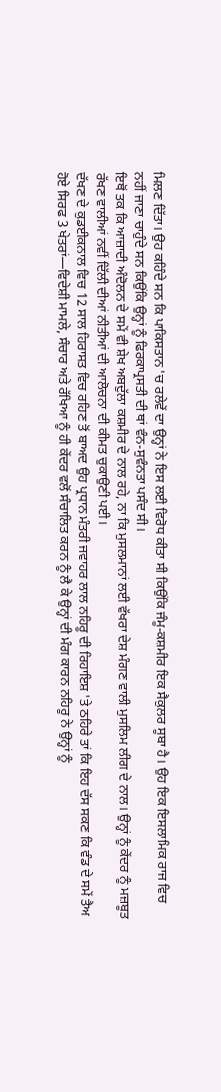ਮਿਲਣ ਦਿੱਤਾ। ਉਹ ਕਹਿੰਦੇ ਸਨ ਕਿ ਪਾਕਿਸਤਾਨ 'ਚ ਰਲੇਵੇਂ ਦਾ ਉਨ੍ਹਾਂ ਨੇ ਇਸ ਲਈ ਵਿਰੋਧ ਕੀਤਾ ਸੀ ਕਿਉਂਕਿ ਜੰਮੂ-ਕਸ਼ਮੀਰ ਇਕ ਸੈਕੁਲਰ ਸੂਬਾ ਹੈ। ਉਹ ਇਕ ਇਸਲਾਮਿਕ ਰਾਜ ਵਿਚ ਨਹੀਂ ਜਾਣਾ ਚਾਹੁੰਦੇ ਸਨ ਕਿਉਂਕਿ ਉਨ੍ਹਾਂ ਨੂੰ ਫਿਰਕਾਪ੍ਰਸਤੀ ਦੀ ਥਾਂ ਵੰਨ-ਸੁਵੰਨਤਾ ਪਸੰਦ ਸੀ।
ਇਥੋਂ ਤਕ ਕਿ ਆਜ਼ਾਦੀ ਅੰਦੋਲਨ ਦੇ ਸਮੇਂ ਵੀ ਸ਼ੇਖ ਅਬਦੁੱਲਾ ਕਸ਼ਮੀਰ ਦੇ ਨਾਲ ਰਹੇ, ਨਾ ਕਿ ਮੁਸਲਮਾਨਾਂ ਲਈ ਵੱਖਰਾ ਦੇਸ਼ ਮੰਗਣ ਵਾਲੀ ਮੁਸਲਿਮ ਲੀਗ ਦੇ ਨਾਲ। ਉਨ੍ਹਾਂ ਨੂੰ ਕੇਂਦਰ ਨੂੰ ਮਜ਼ਬੂਤ ਰੱਖਣ ਵਾਲੀਆਂ ਨਵੀਂ ਦਿੱਲੀ ਦੀਆਂ ਨੀਤੀਆਂ ਦੀ ਆਲੋਚਨਾ ਦੀ ਕੀਮਤ ਚੁਕਾਉਣੀ ਪਈ।
ਦੱਖਣ ਦੇ ਕੁਡਈਕਨਾਲ ਵਿਚ 12 ਸਾਲ ਹਿਰਾਸਤ ਵਿਚ ਰਹਿਣ ਤੋਂ ਬਾਅਦ ਉਹ ਪ੍ਰਧਾਨ ਮੰਤਰੀ ਜਵਾਹਰ ਲਾਲ ਨਹਿਰੂ ਦੀ ਰਿਹਾਇਸ਼ 'ਤੇ ਠਹਿਰੇ ਤਾਂ ਕਿ ਇਹ ਦੱਸ ਸਕਣ ਕਿ ਵੰਡ ਦੇ ਸਮੇਂ ਤੈਅ ਹੋਏ ਸਿਰਫ 3 ਖੇਤਰਾਂ—ਵਿਦੇਸ਼ੀ ਮਾਮਲੇ, ਸੰਚਾਰ ਅਤੇ ਰੱਖਿਆ ਨੂੰ ਹੀ ਕੇਂਦਰ ਵਲੋਂ ਸੰਚਾਲਿਤ ਕਰਨ ਨੂੰ ਲੈ ਕੇ ਉਨ੍ਹਾਂ ਦੀ ਮੰਗ ਕਾਰਨ ਨਹਿਰੂ ਨੇ ਉਨ੍ਹਾਂ ਨੂੰ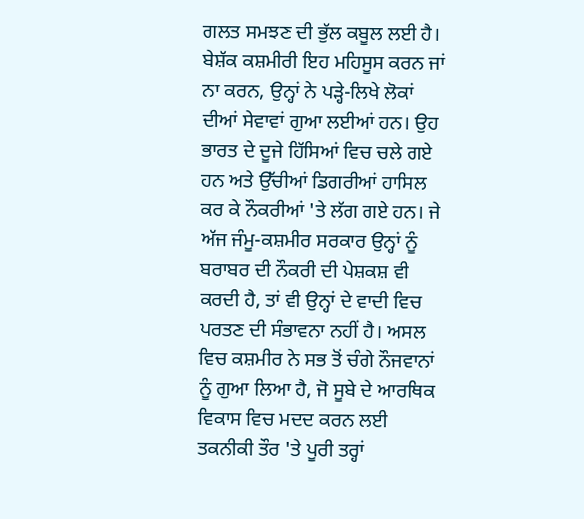ਗਲਤ ਸਮਝਣ ਦੀ ਭੁੱਲ ਕਬੂਲ ਲਈ ਹੈ।
ਬੇਸ਼ੱਕ ਕਸ਼ਮੀਰੀ ਇਹ ਮਹਿਸੂਸ ਕਰਨ ਜਾਂ ਨਾ ਕਰਨ, ਉਨ੍ਹਾਂ ਨੇ ਪੜ੍ਹੇ-ਲਿਖੇ ਲੋਕਾਂ ਦੀਆਂ ਸੇਵਾਵਾਂ ਗੁਆ ਲਈਆਂ ਹਨ। ਉਹ ਭਾਰਤ ਦੇ ਦੂਜੇ ਹਿੱਸਿਆਂ ਵਿਚ ਚਲੇ ਗਏ ਹਨ ਅਤੇ ਉੱਚੀਆਂ ਡਿਗਰੀਆਂ ਹਾਸਿਲ ਕਰ ਕੇ ਨੌਕਰੀਆਂ 'ਤੇ ਲੱਗ ਗਏ ਹਨ। ਜੇ ਅੱਜ ਜੰਮੂ-ਕਸ਼ਮੀਰ ਸਰਕਾਰ ਉਨ੍ਹਾਂ ਨੂੰ ਬਰਾਬਰ ਦੀ ਨੌਕਰੀ ਦੀ ਪੇਸ਼ਕਸ਼ ਵੀ ਕਰਦੀ ਹੈ, ਤਾਂ ਵੀ ਉਨ੍ਹਾਂ ਦੇ ਵਾਦੀ ਵਿਚ ਪਰਤਣ ਦੀ ਸੰਭਾਵਨਾ ਨਹੀਂ ਹੈ। ਅਸਲ ਵਿਚ ਕਸ਼ਮੀਰ ਨੇ ਸਭ ਤੋਂ ਚੰਗੇ ਨੌਜਵਾਨਾਂ ਨੂੰ ਗੁਆ ਲਿਆ ਹੈ, ਜੋ ਸੂਬੇ ਦੇ ਆਰਥਿਕ ਵਿਕਾਸ ਵਿਚ ਮਦਦ ਕਰਨ ਲਈ ਤਕਨੀਕੀ ਤੌਰ 'ਤੇ ਪੂਰੀ ਤਰ੍ਹਾਂ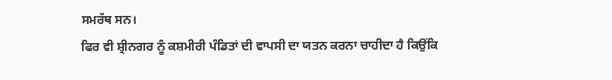ਸਮਰੱਥ ਸਨ।
ਫਿਰ ਵੀ ਸ਼੍ਰੀਨਗਰ ਨੂੰ ਕਸ਼ਮੀਰੀ ਪੰਡਿਤਾਂ ਦੀ ਵਾਪਸੀ ਦਾ ਯਤਨ ਕਰਨਾ ਚਾਹੀਦਾ ਹੈ ਕਿਉਂਕਿ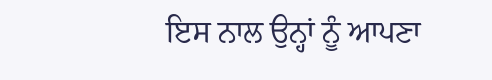ਇਸ ਨਾਲ ਉਨ੍ਹਾਂ ਨੂੰ ਆਪਣਾ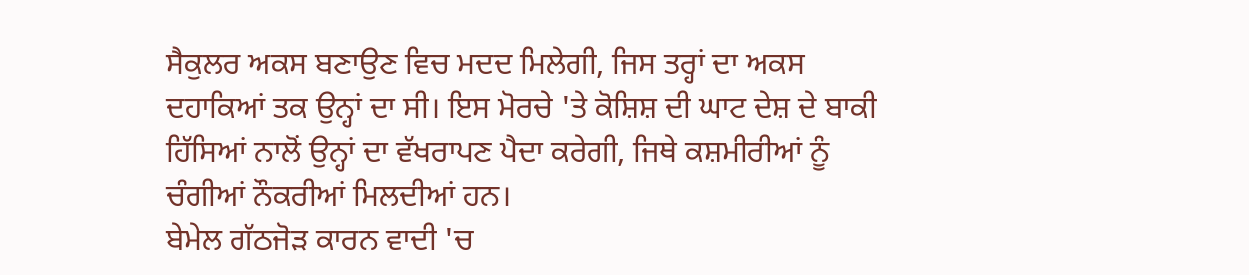ਸੈਕੁਲਰ ਅਕਸ ਬਣਾਉਣ ਵਿਚ ਮਦਦ ਮਿਲੇਗੀ, ਜਿਸ ਤਰ੍ਹਾਂ ਦਾ ਅਕਸ ਦਹਾਕਿਆਂ ਤਕ ਉਨ੍ਹਾਂ ਦਾ ਸੀ। ਇਸ ਮੋਰਚੇ 'ਤੇ ਕੋਸ਼ਿਸ਼ ਦੀ ਘਾਟ ਦੇਸ਼ ਦੇ ਬਾਕੀ ਹਿੱਸਿਆਂ ਨਾਲੋਂ ਉਨ੍ਹਾਂ ਦਾ ਵੱਖਰਾਪਣ ਪੈਦਾ ਕਰੇਗੀ, ਜਿਥੇ ਕਸ਼ਮੀਰੀਆਂ ਨੂੰ ਚੰਗੀਆਂ ਨੌਕਰੀਆਂ ਮਿਲਦੀਆਂ ਹਨ।
ਬੇਮੇਲ ਗੱਠਜੋੜ ਕਾਰਨ ਵਾਦੀ 'ਚ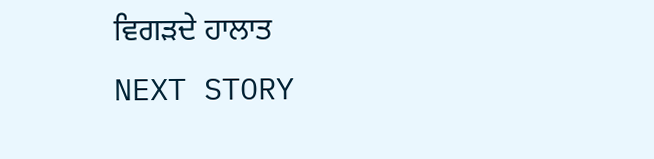ਵਿਗੜਦੇ ਹਾਲਾਤ
NEXT STORY